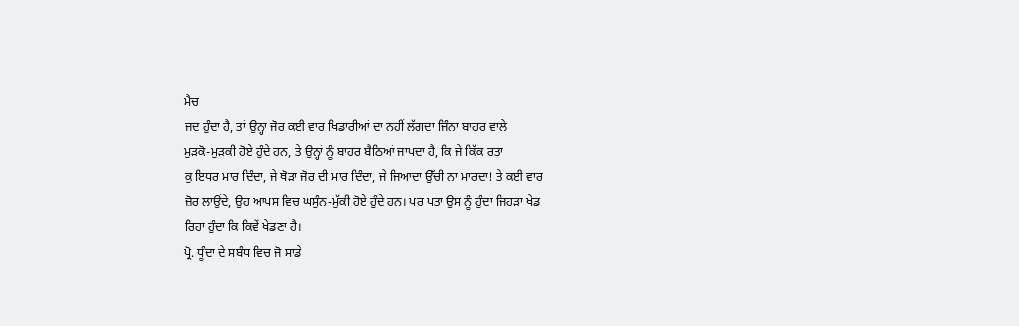ਮੈਚ
ਜਦ ਹੁੰਦਾ ਹੈ, ਤਾਂ ਉਨ੍ਹਾ ਜੋਰ ਕਈ ਵਾਰ ਖਿਡਾਰੀਆਂ ਦਾ ਨਹੀਂ ਲੱਗਦਾ ਜਿੰਨਾ ਬਾਹਰ ਵਾਲੇ
ਮੁੜਕੋ-ਮੁੜਕੀ ਹੋਏ ਹੁੰਦੇ ਹਨ, ਤੇ ਉਨ੍ਹਾਂ ਨੂੰ ਬਾਹਰ ਬੈਠਿਆਂ ਜਾਪਦਾ ਹੈ, ਕਿ ਜੇ ਕਿੱਕ ਰਤਾ
ਕੁ ਇਧਰ ਮਾਰ ਦਿੰਦਾ, ਜੇ ਥੋੜਾ ਜੋਰ ਦੀ ਮਾਰ ਦਿੰਦਾ, ਜੇ ਜਿਆਦਾ ਉੱਚੀ ਨਾ ਮਾਰਦਾ! ਤੇ ਕਈ ਵਾਰ
ਜ਼ੋਰ ਲਾਉਂਦੇ, ਉਹ ਆਪਸ ਵਿਚ ਘਸੁੰਨ-ਮੁੱਕੀ ਹੋਏ ਹੁੰਦੇ ਹਨ। ਪਰ ਪਤਾ ਉਸ ਨੂੰ ਹੁੰਦਾ ਜਿਹੜਾ ਖੇਡ
ਰਿਹਾ ਹੁੰਦਾ ਕਿ ਕਿਵੇਂ ਖੇਡਣਾ ਹੈ।
ਪ੍ਰੋ. ਧੂੰਦਾ ਦੇ ਸਬੰਧ ਵਿਚ ਜੋ ਸਾਡੇ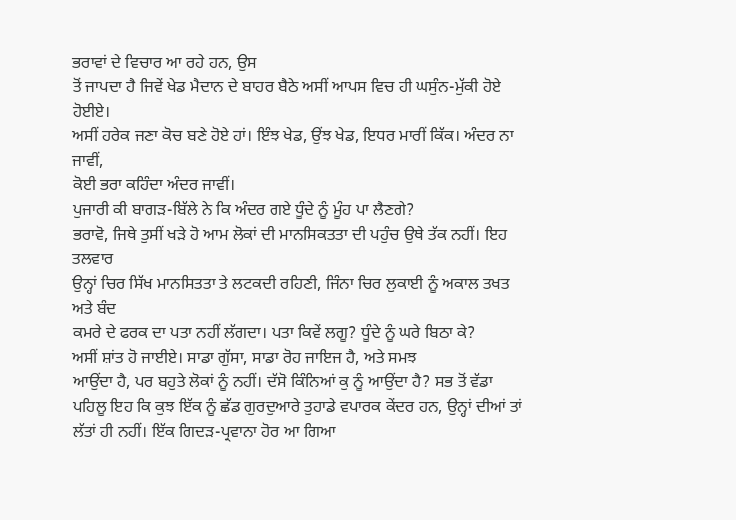ਭਰਾਵਾਂ ਦੇ ਵਿਚਾਰ ਆ ਰਹੇ ਹਨ, ਉਸ
ਤੋਂ ਜਾਪਦਾ ਹੈ ਜਿਵੇਂ ਖੇਡ ਮੈਦਾਨ ਦੇ ਬਾਹਰ ਬੈਠੇ ਅਸੀਂ ਆਪਸ ਵਿਚ ਹੀ ਘਸੁੰਨ-ਮੁੱਕੀ ਹੋਏ ਹੋਈਏ।
ਅਸੀਂ ਹਰੇਕ ਜਣਾ ਕੋਚ ਬਣੇ ਹੋਏ ਹਾਂ। ਇੰਝ ਖੇਡ, ਉਂਝ ਖੇਡ, ਇਧਰ ਮਾਰੀਂ ਕਿੱਕ। ਅੰਦਰ ਨਾ ਜਾਵੀਂ,
ਕੋਈ ਭਰਾ ਕਹਿੰਦਾ ਅੰਦਰ ਜਾਵੀਂ।
ਪੁਜਾਰੀ ਕੀ ਬਾਗੜ-ਬਿੱਲੇ ਨੇ ਕਿ ਅੰਦਰ ਗਏ ਧੂੰਦੇ ਨੂੰ ਮੂੰਹ ਪਾ ਲੈਣਗੇ?
ਭਰਾਵੋ, ਜਿਥੇ ਤੁਸੀਂ ਖੜੇ ਹੋ ਆਮ ਲੋਕਾਂ ਦੀ ਮਾਨਸਿਕਤਤਾ ਦੀ ਪਹੁੰਚ ਉਥੇ ਤੱਕ ਨਹੀਂ। ਇਹ ਤਲਵਾਰ
ਉਨ੍ਹਾਂ ਚਿਰ ਸਿੱਖ ਮਾਨਸਿਤਤਾ ਤੇ ਲਟਕਦੀ ਰਹਿਣੀ, ਜਿੰਨਾ ਚਿਰ ਲੁਕਾਈ ਨੂੰ ਅਕਾਲ ਤਖਤ ਅਤੇ ਬੰਦ
ਕਮਰੇ ਦੇ ਫਰਕ ਦਾ ਪਤਾ ਨਹੀਂ ਲੱਗਦਾ। ਪਤਾ ਕਿਵੇਂ ਲਗੂ? ਧੂੰਦੇ ਨੂੰ ਘਰੇ ਬਿਠਾ ਕੇ?
ਅਸੀਂ ਸ਼ਾਂਤ ਹੋ ਜਾਈਏ। ਸਾਡਾ ਗੁੱਸਾ, ਸਾਡਾ ਰੋਹ ਜਾਇਜ ਹੈ, ਅਤੇ ਸਮਝ
ਆਉਂਦਾ ਹੈ, ਪਰ ਬਹੁਤੇ ਲੋਕਾਂ ਨੂੰ ਨਹੀਂ। ਦੱਸੋ ਕਿੰਨਿਆਂ ਕੁ ਨੂੰ ਆਉਂਦਾ ਹੈ? ਸਭ ਤੋਂ ਵੱਡਾ
ਪਹਿਲੂ ਇਹ ਕਿ ਕੁਝ ਇੱਕ ਨੂੰ ਛੱਡ ਗੁਰਦੁਆਰੇ ਤੁਹਾਡੇ ਵਪਾਰਕ ਕੇਂਦਰ ਹਨ, ਉਨ੍ਹਾਂ ਦੀਆਂ ਤਾਂ
ਲੱਤਾਂ ਹੀ ਨਹੀਂ। ਇੱਕ ਗਿਦੜ-ਪ੍ਰਵਾਨਾ ਹੋਰ ਆ ਗਿਆ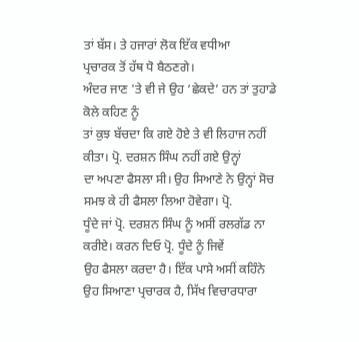ਤਾਂ ਬੱਸ। ਤੇ ਹਜਾਰਾਂ ਲੋਕ ਇੱਕ ਵਧੀਆ
ਪ੍ਰਚਾਰਕ ਤੋਂ ਹੱਥ ਧੋ ਬੈਠਣਗੇ।
ਅੰਦਰ ਜਾਣ 'ਤੇ ਵੀ ਜੇ ਉਹ ‘ਛੇਕਦੇ’ ਹਨ ਤਾਂ ਤੁਹਾਡੇ ਕੋਲੇ ਕਹਿਣ ਨੂੰ
ਤਾਂ ਕੁਝ ਬੱਚਦਾ ਕਿ ਗਏ ਹੋਏ ਤੇ ਵੀ ਲਿਹਾਜ ਨਹੀਂ ਕੀਤਾ। ਪ੍ਰੋ. ਦਰਸ਼ਨ ਸਿੰਘ ਨਹੀਂ ਗਏ ਉਨ੍ਹਾਂ
ਦਾ ਅਪਣਾ ਫੈਸਲਾ ਸੀ। ਉਹ ਸਿਆਣੇ ਨੇ ਉਨ੍ਹਾਂ ਸੋਚ ਸਮਝ ਕੇ ਹੀ ਫੈਸਲਾ ਲਿਆ ਹੋਵੇਗਾ। ਪ੍ਰੋ.
ਧੂੰਦੇ ਜਾਂ ਪ੍ਰੋ. ਦਰਸ਼ਨ ਸਿੰਘ ਨੂੰ ਅਸੀਂ ਰਲਗੱਡ ਨਾ ਕਰੀਏ। ਕਰਨ ਦਿਓ ਪ੍ਰੋ. ਧੂੰਦੇ ਨੂੰ ਜਿਵੇਂ
ਉਹ ਫੈਸਲਾ ਕਰਦਾ ਹੈ। ਇੱਕ ਪਾਸੇ ਅਸੀਂ ਕਹਿੰਨੇ ਉਹ ਸਿਆਣਾ ਪ੍ਰਚਾਰਕ ਹੈ, ਸਿੱਖ ਵਿਚਾਰਧਾਰਾ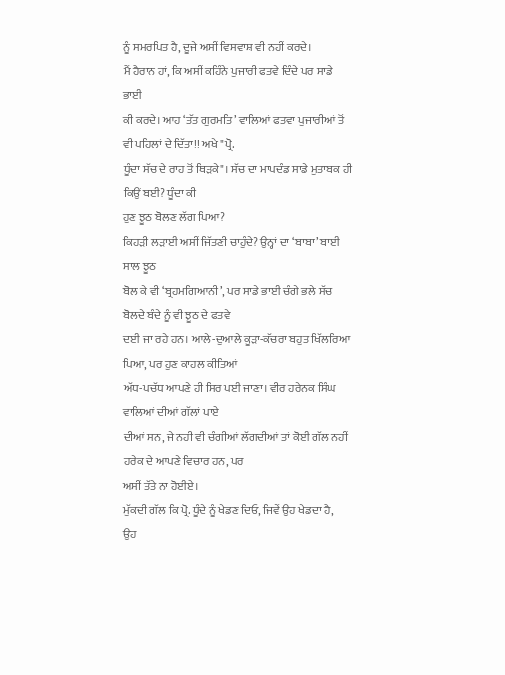ਨੂੰ ਸਮਰਪਿਤ ਹੈ, ਦੂਜੇ ਅਸੀਂ ਵਿਸਵਾਸ਼ ਵੀ ਨਹੀਂ ਕਰਦੇ।
ਮੈਂ ਹੈਰਾਨ ਹਾਂ, ਕਿ ਅਸੀਂ ਕਹਿੰਨੇ ਪੁਜਾਰੀ ਫਤਵੇ ਦਿੰਦੇ ਪਰ ਸਾਡੇ ਭਾਈ
ਕੀ ਕਰਦੇ। ਆਹ ‘ਤੱਤ ਗੁਰਮਤਿ’ ਵਾਲਿਆਂ ਫਤਵਾ ਪੁਜਾਰੀਆਂ ਤੋਂ ਵੀ ਪਹਿਲਾਂ ਦੇ ਦਿੱਤਾ!! ਅਖੇ "ਪ੍ਰੋ.
ਧੂੰਦਾ ਸੱਚ ਦੇ ਰਾਹ ਤੋਂ ਥਿੜਕੇ"। ਸੱਚ ਦਾ ਮਾਪਦੰਡ ਸਾਡੇ ਮੁਤਾਬਕ ਹੀ ਕਿਉਂ ਬਈ? ਧੂੰਦਾ ਕੀ
ਹੁਣ ਝੂਠ ਬੋਲਣ ਲੱਗ ਪਿਆ?
ਕਿਹੜੀ ਲੜਾਈ ਅਸੀਂ ਜਿੱਤਣੀ ਚਾਹੁੰਦੇ? ਉਨ੍ਹਾਂ ਦਾ ‘ਬਾਬਾ’ ਬਾਈ ਸਾਲ ਝੂਠ
ਬੋਲ ਕੇ ਵੀ ‘ਬ੍ਰਹਮਗਿਆਨੀ’, ਪਰ ਸਾਡੇ ਭਾਈ ਚੰਗੇ ਭਲੇ ਸੱਚ ਬੋਲਦੇ ਬੰਦੇ ਨੂੰ ਵੀ ਝੂਠ ਦੇ ਫਤਵੇ
ਦਈ ਜਾ ਰਹੇ ਹਨ। ਆਲੇ-ਦੁਆਲੇ ਕੂੜਾ-ਕੱਚਰਾ ਬਹੁਤ ਖਿੱਲਰਿਆ ਪਿਆ, ਪਰ ਹੁਣ ਕਾਹਲ ਕੀਤਿਆਂ
ਅੱਧ-ਪਚੱਧ ਆਪਣੇ ਹੀ ਸਿਰ ਪਈ ਜਾਣਾ। ਵੀਰ ਹਰੇਨਕ ਸਿੰਘ ਵਾਲਿਆਂ ਦੀਆਂ ਗੱਲਾਂ ਪਾਏ
ਦੀਆਂ ਸਨ, ਜੇ ਨਹੀ ਵੀ ਚੰਗੀਆਂ ਲੱਗਦੀਆਂ ਤਾਂ ਕੋਈ ਗੱਲ ਨਹੀਂ ਹਰੇਕ ਦੇ ਆਪਣੇ ਵਿਚਾਰ ਹਨ, ਪਰ
ਅਸੀਂ ਤੱਤੇ ਨਾ ਹੋਈਏ।
ਮੁੱਕਦੀ ਗੱਲ ਕਿ ਪ੍ਰੋ. ਧੂੰਦੇ ਨੂੰ ਖੇਡਣ ਦਿਓ, ਜਿਵੇਂ ਉਹ ਖੇਡਦਾ ਹੈ,
ਉਹ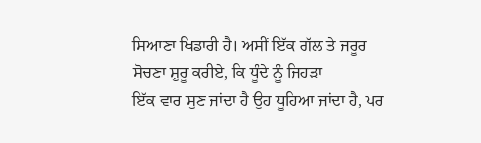ਸਿਆਣਾ ਖਿਡਾਰੀ ਹੈ। ਅਸੀਂ ਇੱਕ ਗੱਲ ਤੇ ਜਰੂਰ ਸੋਚਣਾ ਸ਼ੁਰੂ ਕਰੀਏ, ਕਿ ਧੂੰਦੇ ਨੂੰ ਜਿਹੜਾ
ਇੱਕ ਵਾਰ ਸੁਣ ਜਾਂਦਾ ਹੈ ਉਹ ਧੂਹਿਆ ਜਾਂਦਾ ਹੈ, ਪਰ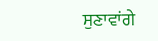ਸੁਣਾਵਾਂਗੇ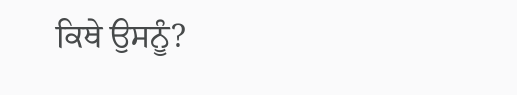ਕਿਥੇ ਉਸਨੂੰ?